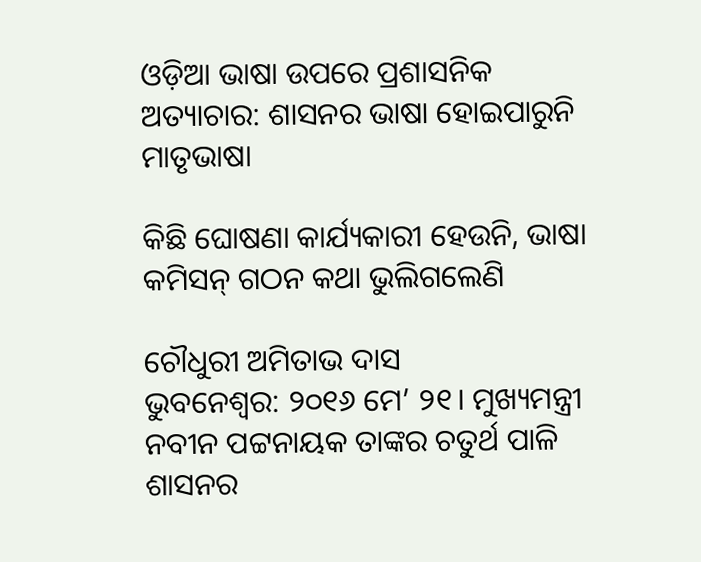ଓଡ଼ିଆ ଭାଷା ଉପରେ ପ୍ରଶାସନିକ ଅତ୍ୟାଚାର: ଶାସନର ଭା‌ଷା ହୋଇପାରୁନି ମାତୃଭାଷା

କିଛି ଘୋଷଣା କାର୍ଯ୍ୟକାରୀ ହେଉନି, ଭାଷା କମିସନ୍ ଗଠନ କଥା ଭୁଲିଗଲେଣି

ଚୌଧୁରୀ ଅମିତାଭ ଦାସ
ଭୁବନେଶ୍ବର: ୨୦୧୬ ମେ’ ୨୧। ମୁଖ୍ୟମନ୍ତ୍ରୀ ନବୀନ ପଟ୍ଟନାୟକ ତାଙ୍କର ଚତୁର୍ଥ ପାଳି ଶାସନର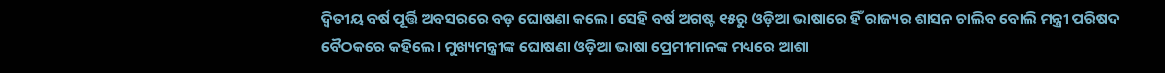ଦ୍ବିତୀୟ ବର୍ଷ ପୂର୍ତ୍ତି ଅବସରରେ ବଡ଼ ଘୋଷଣା କଲେ। ସେହି ବର୍ଷ ଅଗଷ୍ଟ ୧୫ରୁ ଓଡ଼ିଆ ଭାଷାରେ ହିଁ ରାଜ୍ୟର ଶାସନ ଚାଲିବ ବୋଲି ମନ୍ତ୍ରୀ ପରିଷଦ ବୈଠକରେ କହିଲେ। ମୁଖ୍ୟମନ୍ତ୍ରୀଙ୍କ ଘୋଷଣା ଓଡ଼ିଆ ଭାଷା ପ୍ରେମୀମାନଙ୍କ ମଧ୍ୟରେ ଆଶା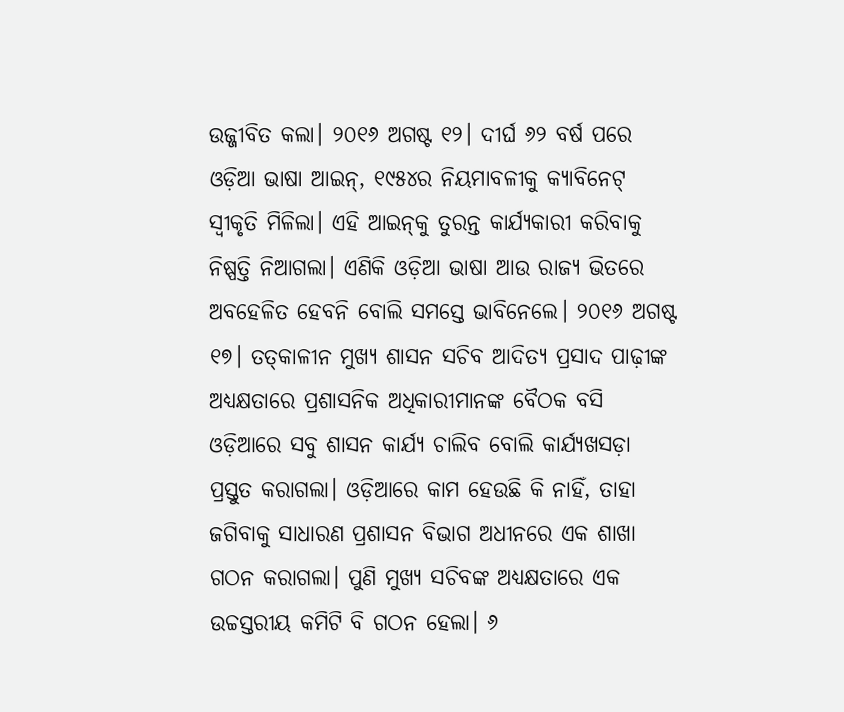ଉଜ୍ଜୀବିତ କଲା। ୨୦୧୬ ଅଗଷ୍ଟ ୧୨। ଦୀର୍ଘ ୬୨ ବର୍ଷ ପରେ ଓଡ଼ିଆ ଭାଷା ଆଇନ୍, ୧୯୫୪ର ନିୟମାବଳୀକୁ କ୍ୟାବିନେଟ୍ ସ୍ବୀକୃତି ମିଳିଲା। ଏହି ଆଇନ୍‌କୁ ତୁରନ୍ତ କାର୍ଯ୍ୟକାରୀ କରିବାକୁ ନିଷ୍ପତ୍ତି ନିଆଗଲା। ଏଣିକି ଓଡ଼ିଆ ଭାଷା ଆଉ ରାଜ୍ୟ ଭିତରେ ଅବହେଳିତ ହେବନି ବୋଲି ସମସ୍ତେ ଭାବିନେଲେ। ୨୦୧୬ ଅଗଷ୍ଟ ୧୭। ତତ୍‌କାଳୀନ ମୁଖ୍ୟ ଶାସନ ସଚିବ ଆଦିତ୍ୟ ପ୍ରସାଦ ପାଢ଼ୀଙ୍କ ଅଧ୍ୟକ୍ଷତାରେ ପ୍ରଶାସନିକ ଅଧିକାରୀମାନଙ୍କ ବୈଠକ ବସି ଓଡ଼ିଆରେ ସବୁ ଶାସନ କାର୍ଯ୍ୟ ଚାଲିବ ବୋଲି କାର୍ଯ୍ୟଖସଡ଼ା ପ୍ରସ୍ତୁତ କରାଗଲା। ଓଡ଼ିଆରେ କାମ ହେଉଛି କି ନାହିଁ, ତାହା ଜଗିବାକୁ ସାଧାରଣ ପ୍ରଶାସନ ବିଭାଗ ଅଧୀନରେ ଏକ ଶାଖା ଗଠନ କରାଗଲା। ପୁଣି ମୁଖ୍ୟ ସଚିବଙ୍କ ଅଧ୍ୟକ୍ଷତାରେ ଏକ ଉଚ୍ଚସ୍ତରୀୟ କମିଟି ବି ଗଠନ ହେଲା। ୬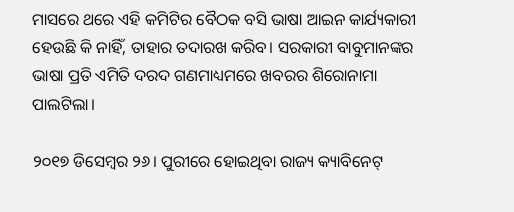ମାସରେ ଥରେ ଏହି କମିଟିର ବୈଠକ ବସି ଭାଷା ଆଇନ କାର୍ଯ୍ୟକାରୀ ହେଉଛି କି ନାହିଁ, ତାହାର ତଦାରଖ କରିବ। ସରକାରୀ ବାବୁମାନଙ୍କର ଭାଷା ପ୍ରତି ଏମିତି ଦରଦ ଗଣମାଧ୍ୟମରେ ଖବରର ଶିରୋନାମା ପାଲଟିଲା।

୨୦୧୭ ଡିସେମ୍ବର ୨୬। ପୁରୀରେ ହୋଇଥିବା ରାଜ୍ୟ କ୍ୟାବିନେଟ୍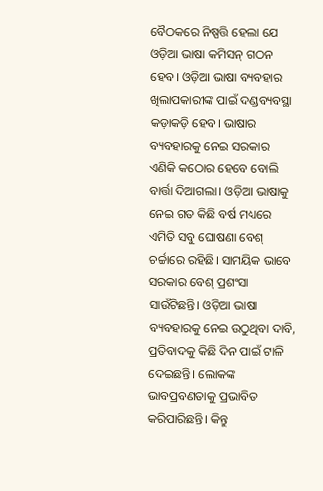ବୈଠକରେ ନିଷ୍ପତ୍ତି ହେଲା ଯେ ଓଡ଼ିଆ ଭାଷା କମିସନ୍ ଗଠନ ହେବ। ଓଡ଼ିଆ ଭାଷା ବ୍ୟବହାର ଖିଲାପକାରୀଙ୍କ ପାଇଁ ଦଣ୍ଡବ୍ୟବସ୍ଥା କଡ଼ାକଡ଼ି ହେବ। ଭାଷାର ବ୍ୟବହାରକୁ ନେଇ ସରକାର ଏଣିକି କଠୋର ହେବେ ବୋଲି ବାର୍ତ୍ତା ଦିଆଗଲା। ଓଡ଼ିଆ ଭାଷାକୁ ନେଇ ଗତ କିଛି ବର୍ଷ ମଧ୍ୟରେ ଏମିତି ସବୁ ଘୋଷଣା ବେଶ୍ ଚର୍ଚ୍ଚାରେ ରହିଛି। ସାମୟିକ ଭାବେ ସରକାର ବେଶ୍ ପ୍ରଶଂସା ସାଉଁଟିଛନ୍ତି। ଓଡ଼ିଆ ଭାଷା ବ୍ୟବହାରକୁ ନେଇ ଉଠୁଥିବା ଦାବି, ପ୍ରତିବାଦକୁ କିଛି ଦିନ ପାଇଁ ଟାଳି ଦେଇଛନ୍ତି। ଲୋକଙ୍କ ଭାବପ୍ରବଣତାକୁ ପ୍ରଭାବିତ କରିପାରିଛନ୍ତି। କିନ୍ତୁ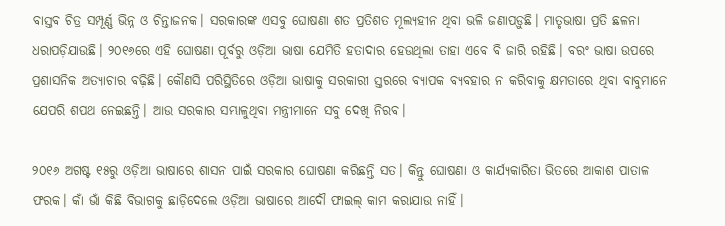ବାସ୍ତବ ଚିତ୍ର ସମ୍ପୂର୍ଣ୍ଣ ଭିନ୍ନ ଓ ଚିନ୍ତାଜନକ। ସରକାରଙ୍କ ଏସବୁ ଘୋଷଣା ଶତ ପ୍ରତିଶତ ମୂଲ୍ୟହୀନ ଥିବା ଭଳି ଜଣାପଡ଼ୁଛି। ମାତୃଭାଷା ପ୍ରତି ଛଳନା ଧରାପଡ଼ିଯାଉଛି। ୨୦୧୬ରେ ଏହି ଘୋଷଣା ପୂର୍ବରୁ ଓଡ଼ିଆ ଭାଷା ଯେମିତି ହତାଦାର ହେଉଥିଲା ତାହା ଏବେ ବି ଜାରି ରହିଛି। ବରଂ ଭାଷା ଉପରେ ପ୍ରଶାସନିକ ଅତ୍ୟାଚାର ବଢ଼ିଛି। କୌଣସି ପରିସ୍ଥିତିରେ ଓଡ଼ିଆ ଭାଷାକୁ ସରକାରୀ ସ୍ତରରେ ବ୍ୟାପକ ବ୍ୟବହାର ନ କରିବାକୁ କ୍ଷମତାରେ ଥିବା ବାବୁମାନେ ଯେପରି ଶପଥ ନେଇଛନ୍ତି। ଆଉ ସରକାର ସମ୍ଭାଳୁଥିବା ମନ୍ତ୍ରୀମାନେ ସବୁ ଦେଖି ନିରବ।

୨୦୧୬ ଅଗଷ୍ଟ ୧୫ରୁ ଓଡ଼ିଆ ଭାଷାରେ ଶାସନ ପାଇଁ ସରକାର ଘୋଷଣା କରିଛନ୍ତି ସତ। କିନ୍ତୁ ଘୋଷଣା ଓ କାର୍ଯ୍ୟକାରିତା ଭିତରେ ଆକାଶ ପାତାଳ ଫରକ। କାଁ ଭାଁ କିଛି ବିଭାଗକୁ ଛାଡ଼ିଦେଲେ ଓଡ଼ିଆ ଭାଷାରେ ଆଦୌ ଫାଇଲ୍ କାମ କରାଯାଉ ନାହିଁ।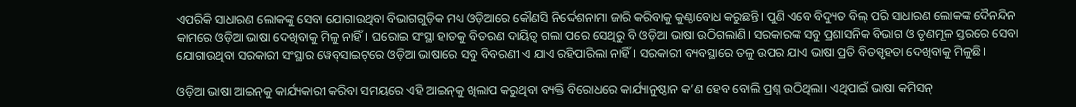ଏପରିକି ସାଧାରଣ ଲୋକଙ୍କୁ ସେବା ଯୋଗାଉଥିବା ବିଭାଗଗୁଡ଼ିକ ମଧ୍ୟ ଓଡ଼ିଆରେ କୌଣସି ନିର୍ଦ୍ଦେଶନାମା ଜାରି କରିବାକୁ କୁଣ୍ଠାବୋଧ କରୁଛନ୍ତି। ପୁଣି ଏବେ ବିଦ୍ୟୁତ ବିଲ୍ ପରି ସାଧାରଣ ଲୋକଙ୍କ ଦୈନନ୍ଦିନ କାମରେ ଓଡ଼ିଆ ଭାଷା ଦେଖିବାକୁ ମିଳୁ ନାହିଁ। ଘରୋଇ ସଂସ୍ଥା ହାତକୁ ବିତରଣ ଦାୟିତ୍ବ ଗଲା ପରେ ସେଥିରୁ ବି ଓଡ଼ିଆ ଭାଷା ଉଠିଗଲାଣି। ସରକାରଙ୍କ ସବୁ ପ୍ରଶାସନିକ ବିଭାଗ ଓ ତୃଣମୂଳ ସ୍ତରରେ ସେବା ଯୋଗାଉଥିବା ସରକାରୀ ସଂସ୍ଥାର ୱେବ୍‌ସାଇଟ୍‌ରେ ଓଡ଼ିଆ ଭାଷାରେ ସବୁ ବିବରଣୀ ଏ ଯାଏ ରହିପାରିଲା ନାହିଁ। ସରକାରୀ ବ୍ୟବସ୍ଥାରେ ତଳୁ ଉପର ଯାଏ ଭାଷା ପ୍ରତି ବିତସ୍ପୃହତା ଦେଖିବାକୁ ମିଳୁଛି।

ଓଡ଼ିଆ ଭାଷା ଆଇନ୍‌କୁ କାର୍ଯ୍ୟକାରୀ କରିବା ସମୟରେ ଏହି ଆଇନ୍‌କୁ ଖିଲାପ କରୁଥିବା ବ୍ୟକ୍ତି ବିରୋଧରେ କାର୍ଯ୍ୟାନୁଷ୍ଠାନ କ’ଣ ହେବ ବୋଲି ପ୍ରଶ୍ନ ଉଠିଥିଲା। ଏଥିପାଇଁ ଭାଷା କମିସନ୍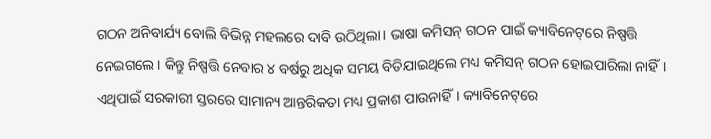ଗଠନ ଅନିବାର୍ଯ୍ୟ ବୋଲି ବିଭିନ୍ନ ମହଲରେ ଦାବି ଉଠିଥିଲା। ଭାଷା କମିସନ୍ ଗଠନ ପାଇଁ କ୍ୟାବିନେଟ୍‌ରେ ନିଷ୍ପତ୍ତି ନେଇଗଲେ। କିନ୍ତୁ ନିଷ୍ପତ୍ତି ନେବାର ୪ ବର୍ଷରୁ ଅଧିକ ସମୟ ବିତିଯାଇଥିଲେ ମଧ୍ୟ କମିସନ୍ ଗଠନ ହୋଇପାରିଲା ନାହିଁ। ଏଥିପାଇଁ ସରକାରୀ ସ୍ତରରେ ସାମାନ୍ୟ ଆନ୍ତରିକତା ମଧ୍ୟ ପ୍ରକାଶ ପାଉନାହିଁ। କ୍ୟାବିନେଟ୍‌ରେ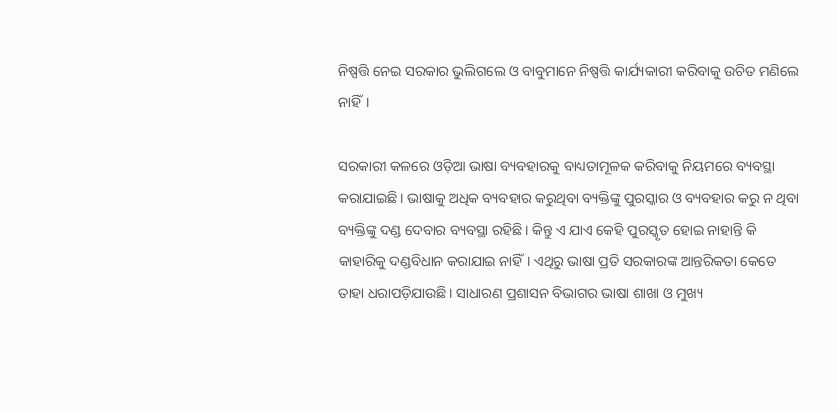ନିଷ୍ପତ୍ତି ନେଇ ସରକାର ଭୁଲିଗଲେ ଓ ବାବୁମାନେ ନିଷ୍ପତ୍ତି କାର୍ଯ୍ୟକାରୀ କରିବାକୁ ଉଚିତ ମଣିଲେ ନାହିଁ।

ସରକାରୀ କଳରେ ଓଡ଼ିଆ ଭାଷା ବ୍ୟବହାରକୁ ବାଧ୍ୟତାମୂଳକ କରିବାକୁ ନିୟମରେ ବ୍ୟବସ୍ଥା କରାଯାଇଛି। ଭାଷାକୁ ଅଧିକ ବ୍ୟବହାର କରୁଥିବା ବ୍ୟକ୍ତିଙ୍କୁ ପୁରସ୍କାର ଓ ବ୍ୟବହାର କରୁ ନ ଥିବା ବ୍ୟକ୍ତିଙ୍କୁ ଦଣ୍ଡ ଦେବାର ବ୍ୟବସ୍ଥା ରହିଛି। କିନ୍ତୁ ଏ ଯାଏ କେହି ପୁରସ୍କୃତ ହୋଇ ନାହାନ୍ତି କି କାହାରିକୁ ଦଣ୍ଡବିଧାନ କରାଯାଇ ନାହିଁ। ଏଥିରୁ ଭାଷା ପ୍ରତି ସରକାରଙ୍କ ଆନ୍ତରିକତା କେତେ ତାହା ଧରାପଡ଼ିଯାଉଛି। ସାଧାରଣ ପ୍ରଶାସନ ବିଭାଗର ଭାଷା ଶାଖା ଓ ମୁଖ୍ୟ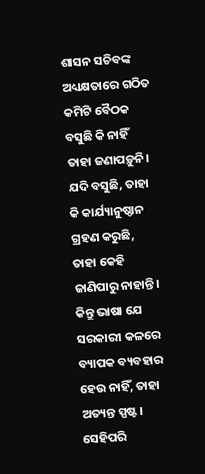ଶାସନ ସଚିବଙ୍କ ଅଧ୍ୟକ୍ଷତାରେ ଗଠିତ କମିଟି ବୈଠକ ବସୁଛି କି ନାହିଁ ତାହା ଜଣାପଡ଼ୁନି। ଯଦି ବସୁଛି, ତାହା କି କାର୍ଯ୍ୟାନୁଷ୍ଠାନ ଗ୍ରହଣ କରୁଛି, ତାହା କେହି ଜାଣିପାରୁ ନାହାନ୍ତି। କିନ୍ତୁ ଭାଷା ଯେ ସରକାରୀ କଳରେ ବ୍ୟାପକ ବ୍ୟବହାର ହେଉ ନାହିଁ, ତାହା ଅତ୍ୟନ୍ତ ସ୍ପଷ୍ଟ। ସେହିପରି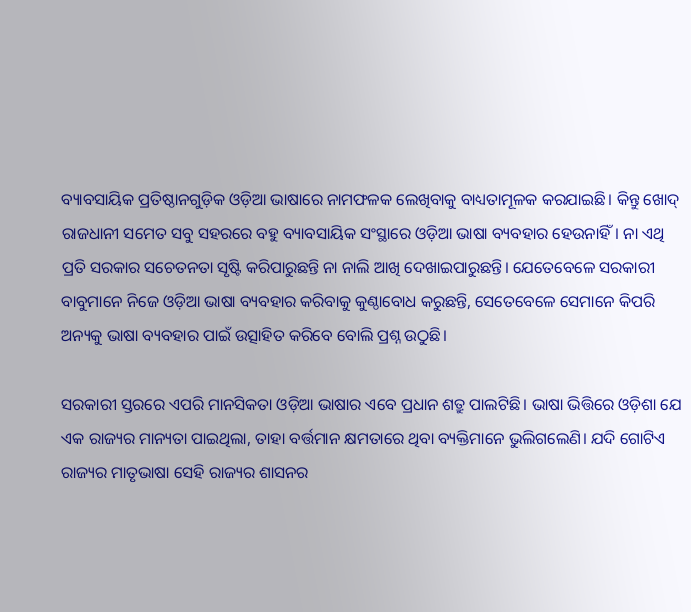ବ୍ୟାବସାୟିକ ପ୍ରତିଷ୍ଠାନଗୁଡ଼ିକ ଓଡ଼ିଆ ଭାଷାରେ ନାମଫଳକ ଲେଖିବାକୁ ବାଧ୍ୟତାମୂଳକ କରଯାଇଛି। କିନ୍ତୁ ଖୋଦ୍ ରାଜଧାନୀ ସମେତ ସବୁ ସହରରେ ବହୁ ବ୍ୟାବସାୟିକ ସଂସ୍ଥାରେ ଓଡ଼ିଆ ଭାଷା ବ୍ୟବହାର ହେଉନାହିଁ। ନା ଏଥି ପ୍ରତି ସରକାର ସଚେତନତା ସୃଷ୍ଟି କରିପାରୁଛନ୍ତି ନା ନାଲି ଆଖି ଦେଖାଇପାରୁଛନ୍ତି। ଯେତେବେଳେ ସରକାରୀ ବାବୁମାନେ ନିଜେ ଓଡ଼ିଆ ଭାଷା ବ୍ୟବହାର କରିବାକୁ କୁଣ୍ଠାବୋଧ କରୁଛନ୍ତି, ସେତେବେଳେ ସେମାନେ କିପରି ଅନ୍ୟକୁ ଭାଷା ବ୍ୟବହାର ପାଇଁ ଉତ୍ସାହିତ କରିବେ ବୋଲି ପ୍ରଶ୍ନ ଉଠୁଛି।

ସରକାରୀ ସ୍ତରରେ ଏପରି ମାନସିକତା ଓଡ଼ିଆ ଭାଷାର ଏବେ ପ୍ରଧାନ ଶତ୍ରୁ ପାଲଟିଛି। ଭାଷା ଭିତ୍ତିରେ ଓଡ଼ିଶା ଯେ ଏକ ରାଜ୍ୟର ମାନ୍ୟତା ପାଇଥିଲା, ତାହା ବର୍ତ୍ତମାନ କ୍ଷମତାରେ ଥିବା ବ୍ୟକ୍ତିମାନେ ଭୁଲିଗଲେଣି। ଯଦି ଗୋଟିଏ ରାଜ୍ୟର ମାତୃଭାଷା ସେହି ରାଜ୍ୟର ଶାସନର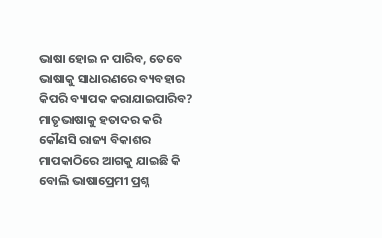ଭାଷା ହୋଇ ନ ପାରିବ, ତେବେ ଭାଷାକୁ ସାଧାରଣରେ ବ୍ୟବହାର କିପରି ବ୍ୟାପକ କରାଯାଇପାରିବ? ମାତୃଭାଷାକୁ ହତାଦର କରି କୌଣସି ରାଜ୍ୟ ବିକାଶର ମାପକାଠିରେ ଆଗକୁ ଯାଇଛି କି ବୋଲି ଭାଷାପ୍ରେମୀ ପ୍ରଶ୍ନ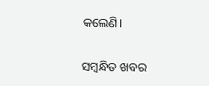କଲେଣି।

ସମ୍ବନ୍ଧିତ ଖବର